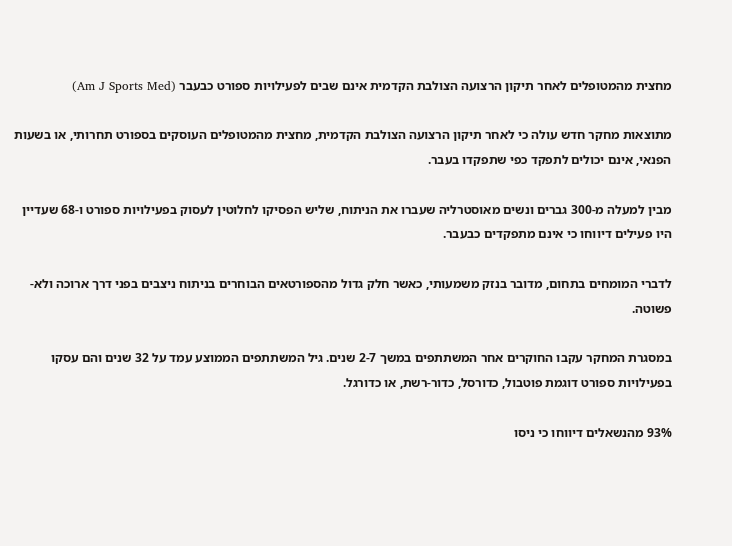מחצית מהמטופלים לאחר תיקון הרצועה הצולבת הקדמית אינם שבים לפעילויות ספורט כבעבר (Am J Sports Med)

מתוצאות מחקר חדש עולה כי לאחר תיקון הרצועה הצולבת הקדמית, מחצית מהמטופלים העוסקים בספורט תחרותי, או בשעות הפנאי, אינם יכולים לתפקד כפי שתפקדו בעבר.

מבין למעלה מ-300 גברים ונשים מאוסטרליה שעברו את הניתוח, שליש הפסיקו לחלוטין לעסוק בפעילויות ספורט ו-68 שעדיין היו פעילים דיווחו כי אינם מתפקדים כבעבר.

לדברי המומחים בתחום, מדובר בנזק משמעותי, כאשר חלק גדול מהספורטאים הבוחרים בניתוח ניצבים בפני דרך ארוכה ולא-פשוטה.

במסגרת המחקר עקבו החוקרים אחר המשתתפים במשך 2-7 שנים. גיל המשתתפים הממוצע עמד על 32 שנים והם עסקו בפעילויות ספורט דוגמת פוטבול, כדורסל, כדור-רשת, או כדורגל.

93% מהנשאלים דיווחו כי ניסו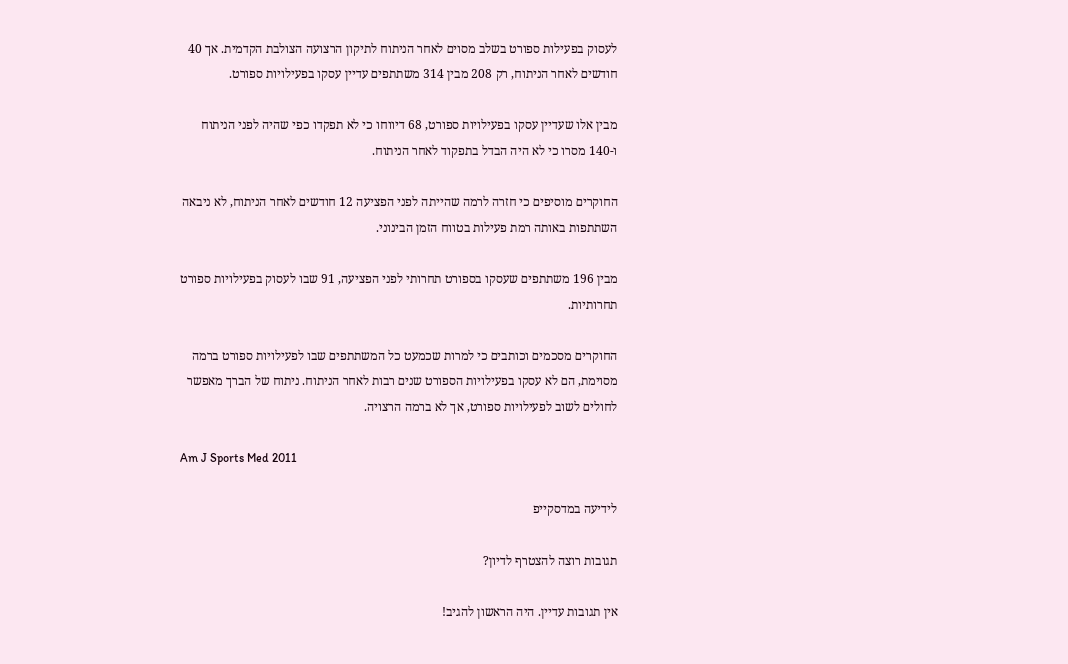לעסוק בפעילות ספורט בשלב מסוים לאחר הניתוח לתיקון הרצועה הצולבת הקדמית. אך 40 חודשים לאחר הניתוח, רק 208 מבין 314 משתתפים עדיין עסקו בפעילויות ספורט.

מבין אלו שעדיין עסקו בפעילויות ספורט, 68 דיווחו כי לא תפקדו כפי שהיה לפני הניתוח ו-140 מסרו כי לא היה הבדל בתפקוד לאחר הניתוח.

החוקרים מוסיפים כי חזרה לרמה שהייתה לפני הפציעה 12 חודשים לאחר הניתוח, לא ניבאה השתתפות באותה רמת פעילות בטווח הזמן הבינוני.

מבין 196 משתתפים שעסקו בספורט תחרותי לפני הפציעה, 91 שבו לעסוק בפעילויות ספורט תחרותיות.

החוקרים מסכמים וכותבים כי למרות שכמעט כל המשתתפים שבו לפעילויות ספורט ברמה מסוימת, הם לא עסקו בפעילויות הספורט שנים רבות לאחר הניתוח. ניתוח של הברך מאפשר לחולים לשוב לפעילויות ספורט, אך לא ברמה הרצויה.

Am J Sports Med 2011

לידיעה במדסקייפ

תגובות רוצה להצטרף לדיון?

אין תגובות עדיין. היה הראשון להגיב!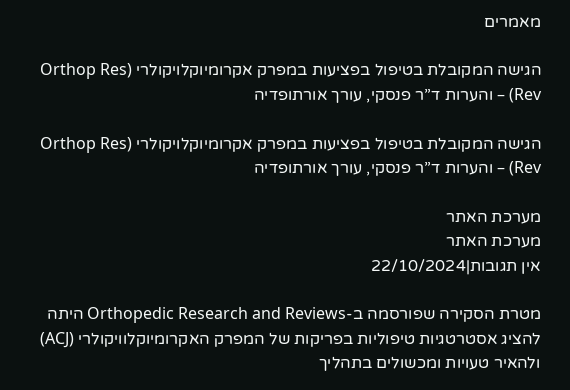מאמרים

הגישה המקובלת בטיפול בפציעות במפרק אקרומיוקלויקולרי (Orthop Res Rev) – והערות ד”ר פנסקי, עורך אורתופדיה

הגישה המקובלת בטיפול בפציעות במפרק אקרומיוקלויקולרי (Orthop Res Rev) – והערות ד”ר פנסקי, עורך אורתופדיה

מערכת האתר
מערכת האתר
אין תגובות|22/10/2024

מטרת הסקירה שפורסמה ב-Orthopedic Research and Reviews היתה להציג אסטרטגיות טיפוליות בפריקות של המפרק האקרומיוקלוויקולרי (ACJ) ולהאיר טעויות ומכשולים בתהליך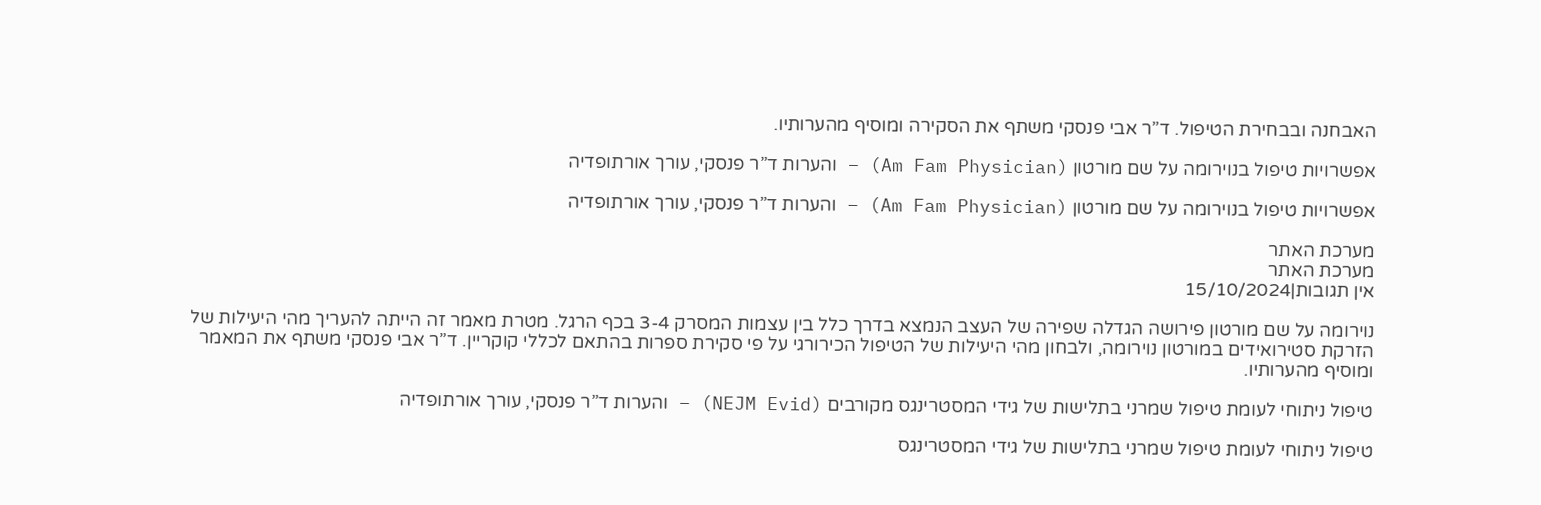האבחנה ובבחירת הטיפול. ד”ר אבי פנסקי משתף את הסקירה ומוסיף מהערותיו.

אפשרויות טיפול בנוירומה על שם מורטון (Am Fam Physician) – והערות ד”ר פנסקי, עורך אורתופדיה

אפשרויות טיפול בנוירומה על שם מורטון (Am Fam Physician) – והערות ד”ר פנסקי, עורך אורתופדיה

מערכת האתר
מערכת האתר
אין תגובות|15/10/2024

נוירומה על שם מורטון פירושה הגדלה שפירה של העצב הנמצא בדרך כלל בין עצמות המסרק 3-4 בכף הרגל. מטרת מאמר זה הייתה להעריך מהי היעילות של הזרקת סטירואידים במורטון נוירומה, ולבחון מהי היעילות של הטיפול הכירורגי על פי סקירת ספרות בהתאם לכללי קוקריין. ד”ר אבי פנסקי משתף את המאמר ומוסיף מהערותיו.

טיפול ניתוחי לעומת טיפול שמרני בתלישות של גידי המסטרינגס מקורבים (NEJM Evid) – והערות ד”ר פנסקי, עורך אורתופדיה

טיפול ניתוחי לעומת טיפול שמרני בתלישות של גידי המסטרינגס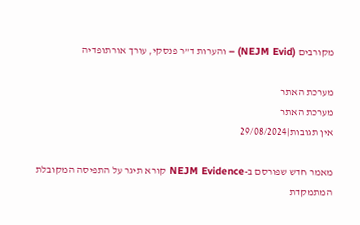מקורבים (NEJM Evid) – והערות ד”ר פנסקי, עורך אורתופדיה

מערכת האתר
מערכת האתר
אין תגובות|29/08/2024

מאמר חדש שפורסם ב-NEJM Evidence קורא תיגר על התפיסה המקובלת המתמקדת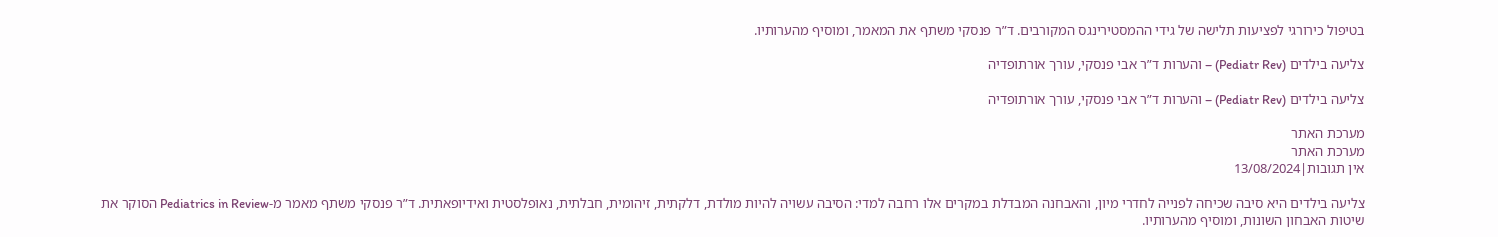בטיפול כירורגי לפציעות תלישה של גידי ההמסטירינגס המקורבים. ד”ר פנסקי משתף את המאמר, ומוסיף מהערותיו.

צליעה בילדים (Pediatr Rev) – והערות ד”ר אבי פנסקי, עורך אורתופדיה

צליעה בילדים (Pediatr Rev) – והערות ד”ר אבי פנסקי, עורך אורתופדיה

מערכת האתר
מערכת האתר
אין תגובות|13/08/2024

צליעה בילדים היא סיבה שכיחה לפנייה לחדרי מיון, והאבחנה המבדלת במקרים אלו רחבה למדי: הסיבה עשויה להיות מולדת, דלקתית, זיהומית, חבלתית, נאופלסטית ואידיופאתית. ד”ר פנסקי משתף מאמר מ-Pediatrics in Review הסוקר את שיטות האבחון השונות, ומוסיף מהערותיו.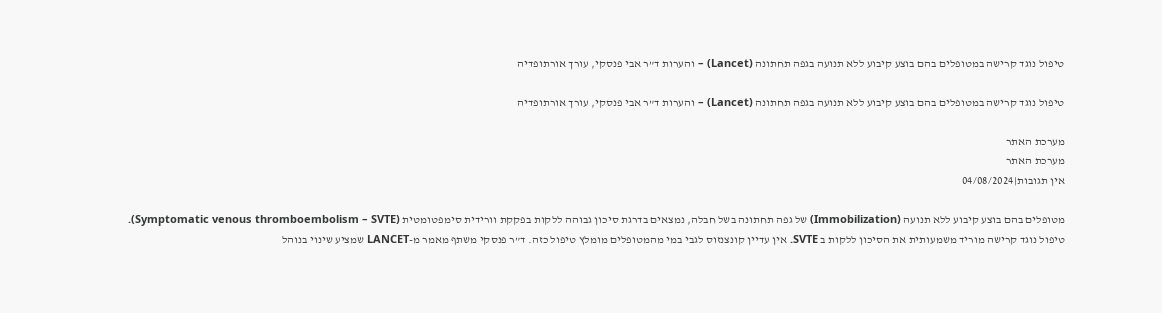טיפול נוגד קרישה במטופלים בהם בוצע קיבוע ללא תנועה בגפה תחתונה (Lancet) – והערות ד”ר אבי פנסקי, עורך אורתופדיה

טיפול נוגד קרישה במטופלים בהם בוצע קיבוע ללא תנועה בגפה תחתונה (Lancet) – והערות ד”ר אבי פנסקי, עורך אורתופדיה

מערכת האתר
מערכת האתר
אין תגובות|04/08/2024

מטופלים בהם בוצע קיבוע ללא תנועה (Immobilization) של גפה תחתונה בשל חבלה, נמצאים בדרגת סיכון גבוהה ללקות בפקקת וורידית סימפטומטית (Symptomatic venous thromboembolism – SVTE).
טיפול נוגד קרישה מוריד משמעותית את הסיכון ללקות ב SVTE. אין עדיין קונצנזוס לגבי במי מהמטופלים מומלץ טיפול כזה. ד”ר פנסקי משתף מאמר מ-LANCET שמציע שינוי בנוהל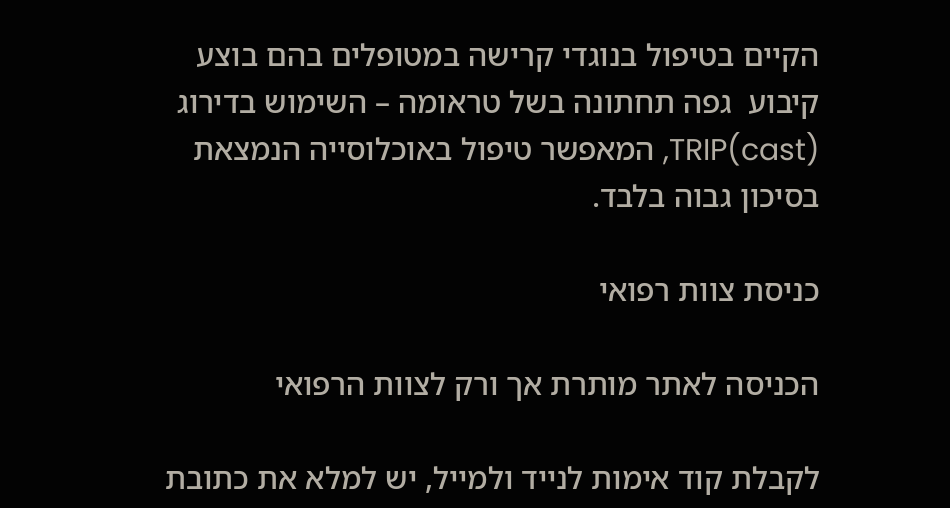הקיים בטיפול בנוגדי קרישה במטופלים בהם בוצע קיבוע  גפה תחתונה בשל טראומה – השימוש בדירוג TRIP(cast), המאפשר טיפול באוכלוסייה הנמצאת בסיכון גבוה בלבד.

כניסת צוות רפואי

הכניסה לאתר מותרת אך ורק לצוות הרפואי

לקבלת קוד אימות לנייד ולמייל, יש למלא את כתובת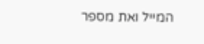המייל ואת מספר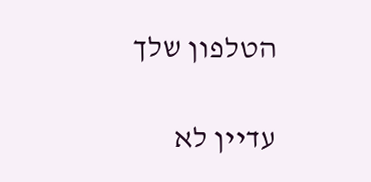הטלפון שלך

עדיין לא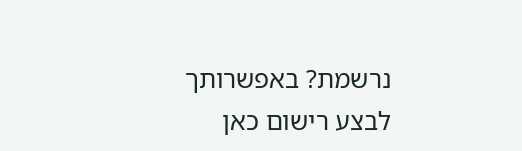נרשמת? באפשרותך לבצע רישום כאן